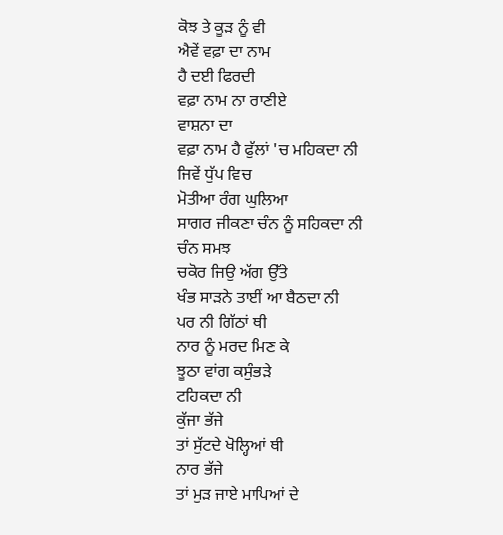ਕੋਝ ਤੇ ਕੂੜ ਨੂੰ ਵੀ
ਐਵੇਂ ਵਫ਼ਾ ਦਾ ਨਾਮ
ਹੈ ਦਈ ਫਿਰਦੀ
ਵਫ਼ਾ ਨਾਮ ਨਾ ਰਾਣੀਏ
ਵਾਸ਼ਨਾ ਦਾ
ਵਫ਼ਾ ਨਾਮ ਹੈ ਫੁੱਲਾਂ 'ਚ ਮਹਿਕਦਾ ਨੀ
ਜਿਵੇਂ ਧੁੱਪ ਵਿਚ
ਮੋਤੀਆ ਰੰਗ ਘੁਲਿਆ
ਸਾਗਰ ਜੀਕਣਾ ਚੰਨ ਨੂੰ ਸਹਿਕਦਾ ਨੀ
ਚੰਨ ਸਮਝ
ਚਕੋਰ ਜਿਉ ਅੱਗ ਉੱਤੇ
ਖੰਭ ਸਾੜਨੇ ਤਾਈਂ ਆ ਬੈਠਦਾ ਨੀ
ਪਰ ਨੀ ਗਿੱਠਾਂ ਥੀ
ਨਾਰ ਨੂੰ ਮਰਦ ਮਿਣ ਕੇ
ਝੂਠਾ ਵਾਂਗ ਕਸੁੰਭੜੇ
ਟਹਿਕਦਾ ਨੀ
ਕੁੱਜਾ ਭੱਜੇ
ਤਾਂ ਸੁੱਟਦੇ ਖੋਲ੍ਹਿਆਂ ਥੀ
ਨਾਰ ਭੱਜੇ
ਤਾਂ ਮੁੜ ਜਾਏ ਮਾਪਿਆਂ ਦੇ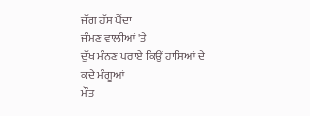ਜੱਗ ਹੱਸ ਪੈਂਦਾ
ਜੰਮਣ ਵਾਲੀਆਂ 'ਤੇ
ਦੁੱਖ ਮੰਨਣ ਪਰਾਏ ਕਿਉਂ ਹਾਸਿਆਂ ਦੇ
ਕਦੇ ਮੰਗੂਆਂ
ਮੌਤ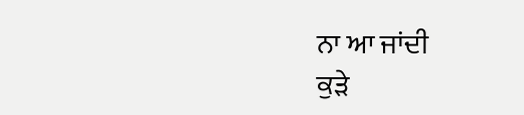ਨਾ ਆ ਜਾਂਦੀ
ਕੁੜੇ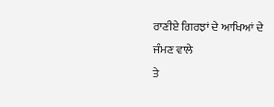ਰਾਣੀਏ ਗਿਰਝਾਂ ਦੇ ਆਖਿਆਂ ਦੇ
ਜੰਮਣ ਵਾਲੇ
ਤੇ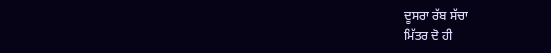ਦੂਸਰਾ ਰੱਬ ਸੱਚਾ
ਮਿੱਤਰ ਦੋ ਹੀ